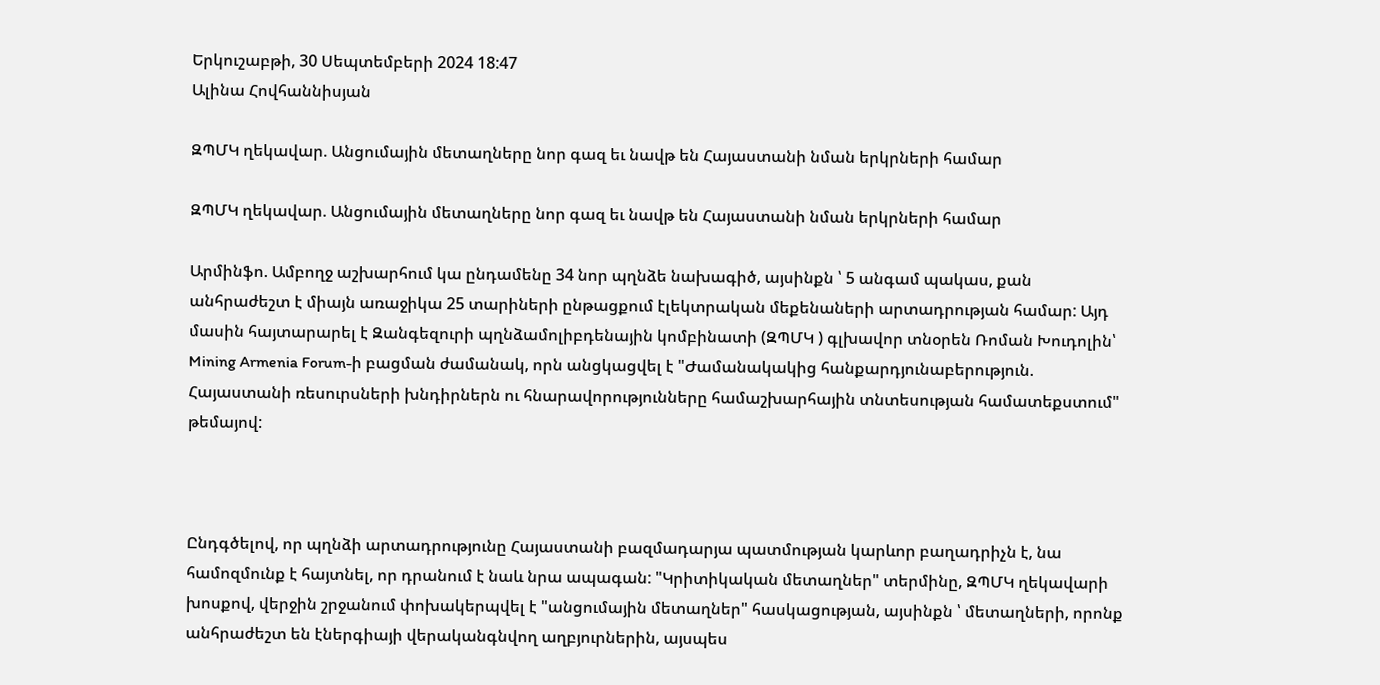Երկուշաբթի, 30 Սեպտեմբերի 2024 18:47
Ալինա Հովհաննիսյան

ԶՊՄԿ ղեկավար. Անցումային մետաղները նոր գազ եւ նավթ են Հայաստանի նման երկրների համար

ԶՊՄԿ ղեկավար. Անցումային մետաղները նոր գազ եւ նավթ են Հայաստանի նման երկրների համար

Արմինֆո. Ամբողջ աշխարհում կա ընդամենը 34 նոր պղնձե նախագիծ, այսինքն ՝ 5 անգամ պակաս, քան անհրաժեշտ է միայն առաջիկա 25 տարիների ընթացքում էլեկտրական մեքենաների արտադրության համար: Այդ մասին հայտարարել է Զանգեզուրի պղնձամոլիբդենային կոմբինատի (ԶՊՄԿ ) գլխավոր տնօրեն Ռոման Խուդոլին՝ Mining Armenia Forum-ի բացման ժամանակ, որն անցկացվել է "Ժամանակակից հանքարդյունաբերություն. Հայաստանի ռեսուրսների խնդիրներն ու հնարավորությունները համաշխարհային տնտեսության համատեքստում" թեմայով:



Ընդգծելով, որ պղնձի արտադրությունը Հայաստանի բազմադարյա պատմության կարևոր բաղադրիչն է, նա համոզմունք է հայտնել, որ դրանում է նաև նրա ապագան: "Կրիտիկական մետաղներ" տերմինը, ԶՊՄԿ ղեկավարի խոսքով, վերջին շրջանում փոխակերպվել է "անցումային մետաղներ" հասկացության, այսինքն ՝ մետաղների, որոնք անհրաժեշտ են էներգիայի վերականգնվող աղբյուրներին, այսպես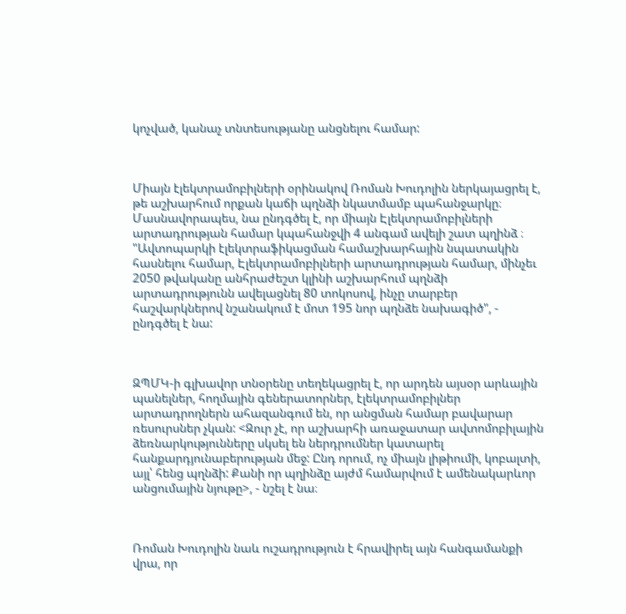կոչված, կանաչ տնտեսությանը անցնելու համար:



Միայն էլեկտրամոբիլների օրինակով Ռոման Խուդոլին ներկայացրել է, թե աշխարհում որքան կաճի պղնձի նկատմամբ պահանջարկը։ Մասնավորապես, նա ընդգծել է, որ միայն Էլեկտրամոբիլների արտադրության համար կպահանջվի 4 անգամ ավելի շատ պղինձ ։ "Ավտոպարկի էլեկտրաֆիկացման համաշխարհային նպատակին հասնելու համար, Էլեկտրամոբիլների արտադրության համար, մինչեւ 2050 թվականը անհրաժեշտ կլինի աշխարհում պղնձի արտադրությունն ավելացնել 80 տոկոսով, ինչը տարբեր հաշվարկներով նշանակում է մոտ 195 նոր պղնձե նախագիծ", - ընդգծել է նա:



ԶՊՄԿ-ի գլխավոր տնօրենը տեղեկացրել է, որ արդեն այսօր արևային պանելներ, հողմային գեներատորներ, էլեկտրամոբիլներ արտադրողներն ահազանգում են, որ անցման համար բավարար ռեսուրսներ չկան: <Զուր չէ, որ աշխարհի առաջատար ավտոմոբիլային ձեռնարկությունները սկսել են ներդրումներ կատարել հանքարդյունաբերության մեջ: Ընդ որում, ոչ միայն լիթիումի, կոբալտի, այլ՝ հենց պղնձի: Քանի որ պղինձը այժմ համարվում է ամենակարևոր անցումային նյութը>, - նշել է նա։



Ռոման Խուդոլին նաև ուշադրություն է հրավիրել այն հանգամանքի վրա, որ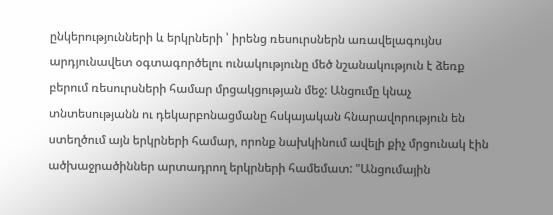ընկերությունների և երկրների ՝ իրենց ռեսուրսներն առավելագույնս արդյունավետ օգտագործելու ունակությունը մեծ նշանակություն է ձեռք բերում ռեսուրսների համար մրցակցության մեջ: Անցումը կնաչ տնտեսությանն ու դեկարբոնացմանը հսկայական հնարավորություն են ստեղծում այն երկրների համար, որոնք նախկինում ավելի քիչ մրցունակ էին ածխաջրածիններ արտադրող երկրների համեմատ: "Անցումային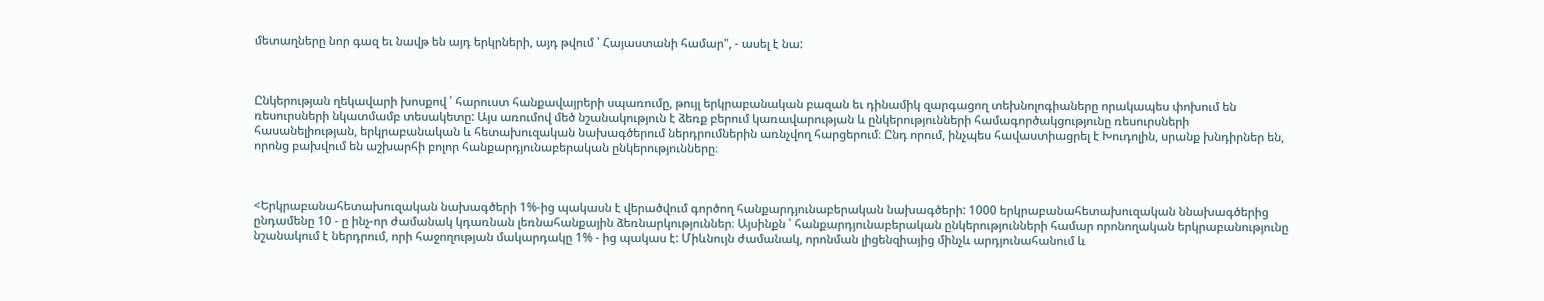մետաղները նոր գազ եւ նավթ են այդ երկրների, այդ թվում ՝ Հայաստանի համար", - ասել է նա:



Ընկերության ղեկավարի խոսքով ՝ հարուստ հանքավայրերի սպառումը, թույլ երկրաբանական բազան եւ դինամիկ զարգացող տեխնոլոգիաները որակապես փոխում են ռեսուրսների նկատմամբ տեսակետը: Այս առումով մեծ նշանակություն է ձեռք բերում կառավարության և ընկերությունների համագործակցությունը ռեսուրսների հասանելիության, երկրաբանական և հետախուզական նախագծերում ներդրումներին առնչվող հարցերում։ Ընդ որում, ինչպես հավաստիացրել է Խուդոլին, սրանք խնդիրներ են, որոնց բախվում են աշխարհի բոլոր հանքարդյունաբերական ընկերությունները։



<Երկրաբանահետախուզական նախագծերի 1%-ից պակասն է վերածվում գործող հանքարդյունաբերական նախագծերի: 1000 երկրաբանահետախուզական ննախագծերից ընդամենը 10 - ը ինչ-որ ժամանակ կդառնան լեռնահանքային ձեռնարկություններ։ Այսինքն ՝ հանքարդյունաբերական ընկերությունների համար որոնողական երկրաբանությունը նշանակում է ներդրում, որի հաջողության մակարդակը 1% - ից պակաս է: Միևնույն ժամանակ, որոնման լիցենզիայից մինչև արդյունահանում և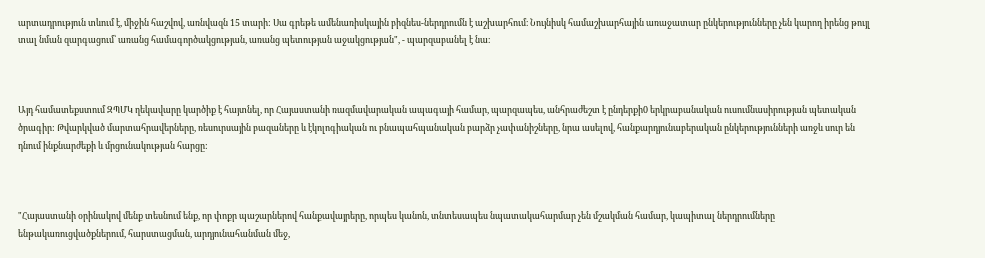արտադրություն տևում է, միջին հաշվով, առնվազն 15 տարի: Սա գրեթե ամենառիսկային բիզնես-ներդրումն է աշխարհում։ Նույնիսկ համաշխարհային առաջատար ընկերությունները չեն կարող իրենց թույլ տալ նման զարգացում՝ առանց համագործակցության, առանց պետության աջակցության", - պարզաբանել է նա։



Այդ համատեքստում ԶՊՄԿ ղեկավարը կարծիք է հայտնել, որ Հայաստանի ռազմավարական ապագայի համար, պարզապես, անհրաժեշտ է ընդերքի0 երկրաբանական ուսումնասիրության պետական ծրագիր: Թվարկված մարտահրավերները, ռեսուրսային բազաները և էկոլոգիական ու բնապահպանական բարձր չափանիշները, նրա ասելով, հանքարդյունաբերական ընկերությունների առջև սուր են դնում ինքնարժեքի և մրցունակության հարցը:



"Հայաստանի օրինակով մենք տեսնում ենք, որ փոքր պաշարներով հանքավայրերը, որպես կանոն, տնտեսապես նպատակահարմար չեն մշակման համար, կապիտալ ներդրումները ենթակառուցվածքներում, հարստացման, արդյունահանման մեջ,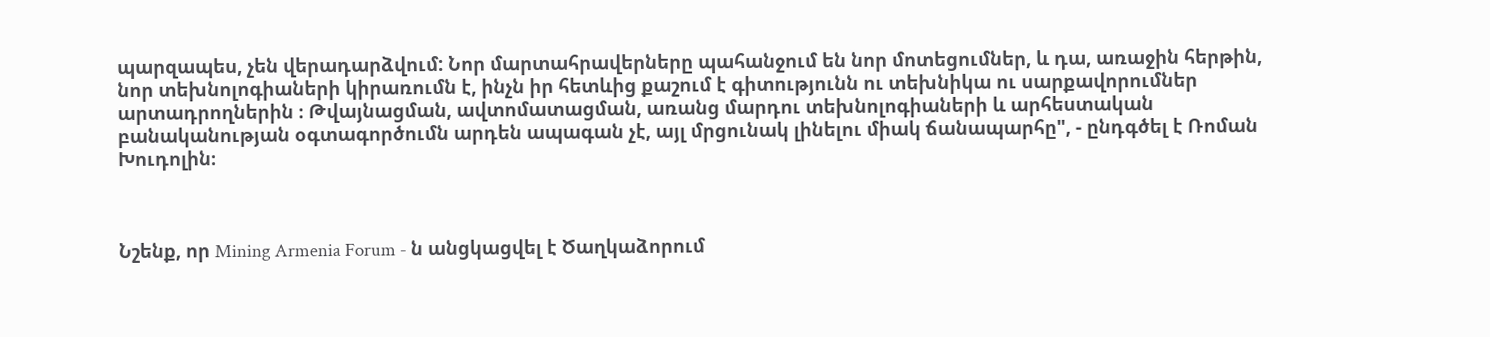պարզապես, չեն վերադարձվում: Նոր մարտահրավերները պահանջում են նոր մոտեցումներ, և դա, առաջին հերթին, նոր տեխնոլոգիաների կիրառումն է, ինչն իր հետևից քաշում է գիտությունն ու տեխնիկա ու սարքավորումներ արտադրողներին ։ Թվայնացման, ավտոմատացման, առանց մարդու տեխնոլոգիաների և արհեստական բանականության օգտագործումն արդեն ապագան չէ, այլ մրցունակ լինելու միակ ճանապարհը", - ընդգծել է Ռոման Խուդոլին։



Նշենք, որ Mining Armenia Forum - ն անցկացվել է Ծաղկաձորում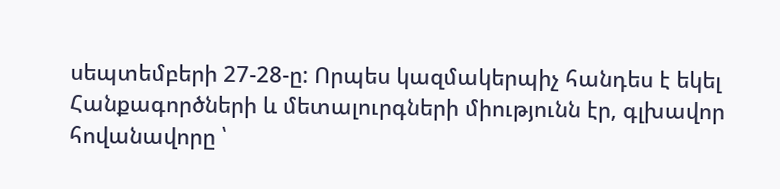սեպտեմբերի 27-28-ը: Որպես կազմակերպիչ հանդես է եկել Հանքագործների և մետալուրգների միությունն էր, գլխավոր հովանավորը ՝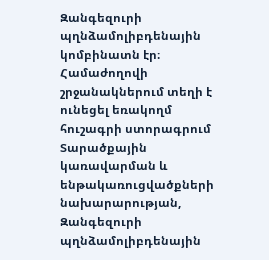Զանգեզուրի պղնձամոլիբդենային կոմբինատն էր։ Համաժողովի շրջանակներում տեղի է ունեցել եռակողմ հուշագրի ստորագրում Տարածքային կառավարման և ենթակառուցվածքների նախարարության, Զանգեզուրի պղնձամոլիբդենային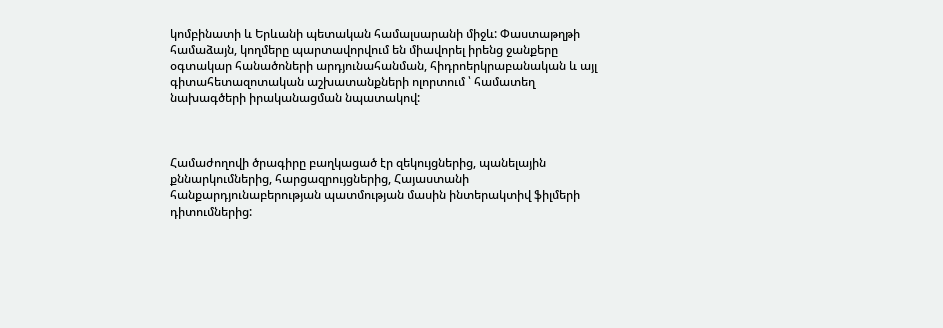կոմբինատի և Երևանի պետական համալսարանի միջև: Փաստաթղթի համաձայն, կողմերը պարտավորվում են միավորել իրենց ջանքերը օգտակար հանածոների արդյունահանման, հիդրոերկրաբանական և այլ գիտահետազոտական աշխատանքների ոլորտում ՝ համատեղ նախագծերի իրականացման նպատակով:



Համաժողովի ծրագիրը բաղկացած էր զեկույցներից, պանելային քննարկումներից, հարցազրույցներից, Հայաստանի հանքարդյունաբերության պատմության մասին ինտերակտիվ ֆիլմերի դիտումներից: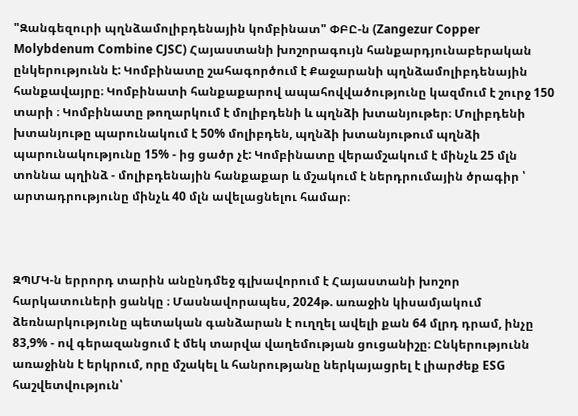"Զանգեզուրի պղնձամոլիբդենային կոմբինատ" ՓԲԸ-ն (Zangezur Copper Molybdenum Combine CJSC) Հայաստանի խոշորագույն հանքարդյունաբերական ընկերությունն է: Կոմբինատը շահագործում է Քաջարանի պղնձամոլիբդենային հանքավայրը։ Կոմբինատի հանքաքարով ապահովվածությունը կազմում է շուրջ 150 տարի ։ Կոմբինատը թողարկում է մոլիբդենի և պղնձի խտանյութեր։ Մոլիբդենի խտանյութը պարունակում է 50% մոլիբդեն, պղնձի խտանյութում պղնձի պարունակությունը 15% - ից ցածր չէ: Կոմբինատը վերամշակում է մինչև 25 մլն տոննա պղինձ - մոլիբդենային հանքաքար և մշակում է ներդրումային ծրագիր ՝ արտադրությունը մինչև 40 մլն ավելացնելու համար։



ԶՊՄԿ-ն երրորդ տարին անընդմեջ գլխավորում է Հայաստանի խոշոր հարկատուների ցանկը ։ Մասնավորապես, 2024թ. առաջին կիսամյակում ձեռնարկությունը պետական գանձարան է ուղղել ավելի քան 64 մլրդ դրամ, ինչը 83,9% - ով գերազանցում է մեկ տարվա վաղեմության ցուցանիշը։ Ընկերությունն առաջինն է երկրում, որը մշակել և հանրությանը ներկայացրել է լիարժեք ESG հաշվետվություն՝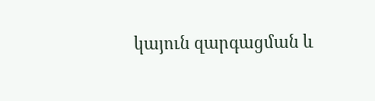կայուն զարգացման և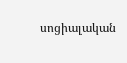սոցիալական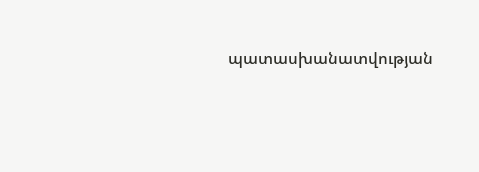պատասխանատվության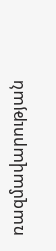ռազմավարության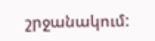շրջանակում: